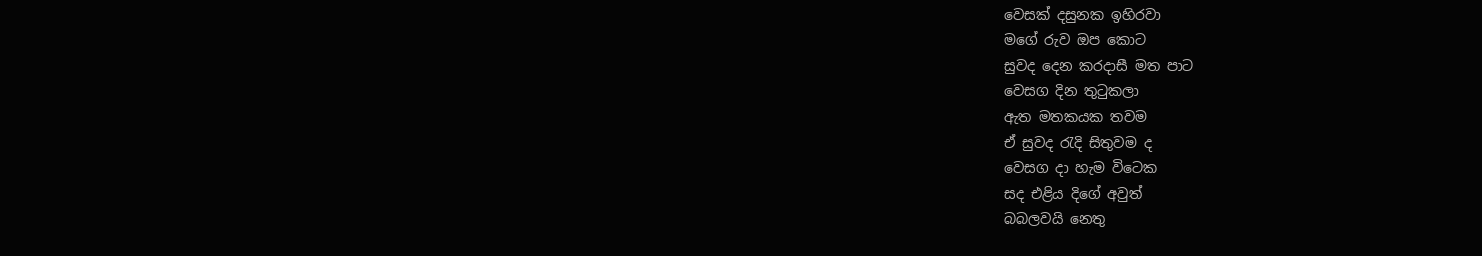වෙසක් දසුනක ඉහිරවා
මගේ රුව ඔප කොට
සුවද දෙන කරදාසී මත පාට
වෙසග දින තුටුකලා
ඇත මතකයක තවම
ඒ සුවද රැදි සිතුවම ද
වෙසග දා හැම විටෙක
සද එළිය දිගේ අවුත්
බබලවයි නෙතු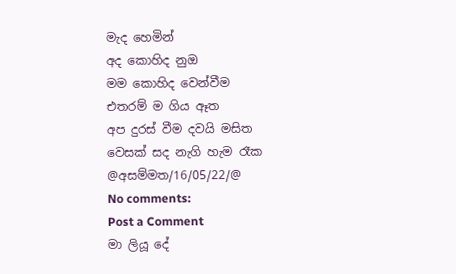මැද හෙමින්
අද කොහිද නුඔ
මම කොහිද වෙන්වීම
එතරම් ම ගිය ඈත
අප දුරස් වීම දවයි මසිත
වෙසක් සද නැගි හැම රෑක
@අසම්මත/16/05/22/@
No comments:
Post a Comment
මා ලියූ දේ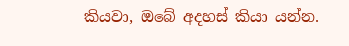කියවා, ඔබේ අදහස් කියා යන්න.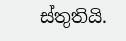ස්තුතියි.